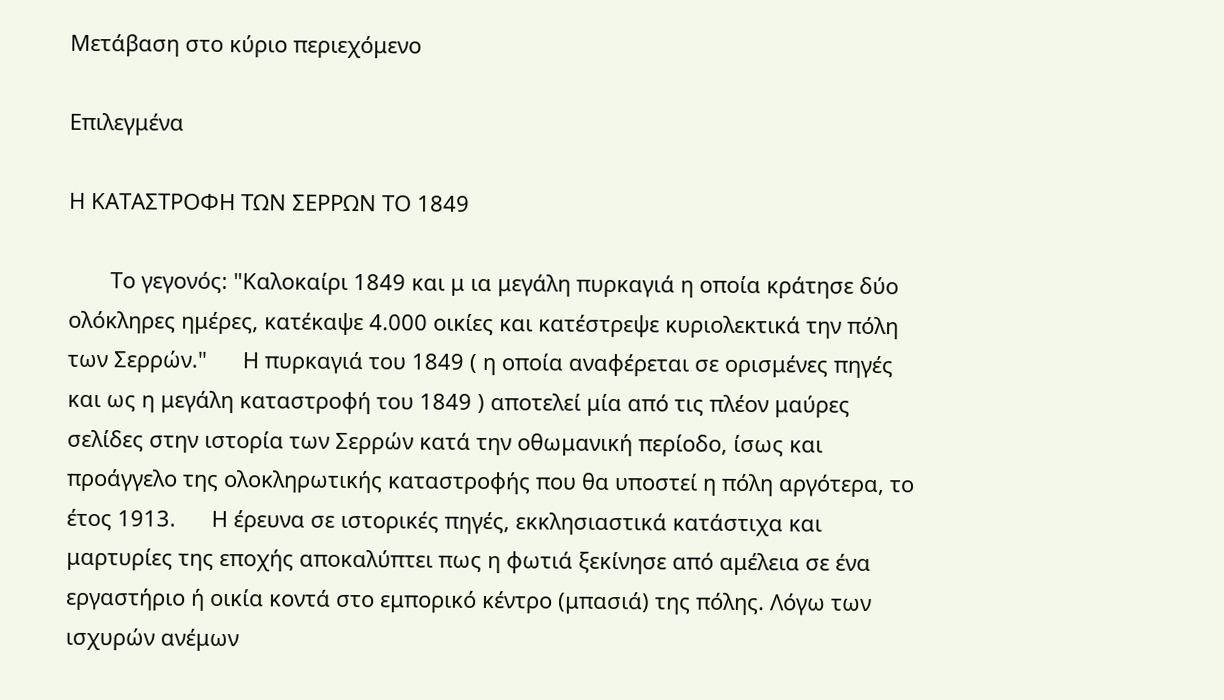Μετάβαση στο κύριο περιεχόμενο

Επιλεγμένα

Η ΚΑΤΑΣΤΡΟΦΗ ΤΩΝ ΣΕΡΡΩΝ ΤΟ 1849

       Το γεγονός: "Καλοκαίρι 1849 και μ ια μεγάλη πυρκαγιά η οποία κράτησε δύο ολόκληρες ημέρες, κατέκαψε 4.000 οικίες και κατέστρεψε κυριολεκτικά την πόλη των Σερρών."      Η πυρκαγιά του 1849 ( η οποία αναφέρεται σε ορισμένες πηγές και ως η μεγάλη καταστροφή του 1849 ) αποτελεί μία από τις πλέον μαύρες σελίδες στην ιστορία των Σερρών κατά την οθωμανική περίοδο, ίσως και προάγγελο της ολοκληρωτικής καταστροφής που θα υποστεί η πόλη αργότερα, το έτος 1913.      Η έρευνα σε ιστορικές πηγές, εκκλησιαστικά κατάστιχα και μαρτυρίες της εποχής αποκαλύπτει πως η φωτιά ξεκίνησε από αμέλεια σε ένα εργαστήριο ή οικία κοντά στο εμπορικό κέντρο (μπασιά) της πόλης. Λόγω των ισχυρών ανέμων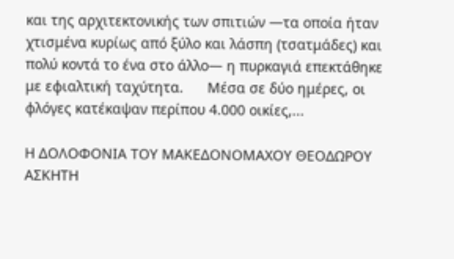και της αρχιτεκτονικής των σπιτιών —τα οποία ήταν χτισμένα κυρίως από ξύλο και λάσπη (τσατμάδες) και πολύ κοντά το ένα στο άλλο— η πυρκαγιά επεκτάθηκε με εφιαλτική ταχύτητα.      Μέσα σε δύο ημέρες, οι φλόγες κατέκαψαν περίπου 4.000 οικίες,...

Η ΔΟΛΟΦΟΝΙΑ ΤΟΥ ΜΑΚΕΔΟΝΟΜΑΧΟΥ ΘΕΟΔΩΡΟΥ ΑΣΚΗΤΗ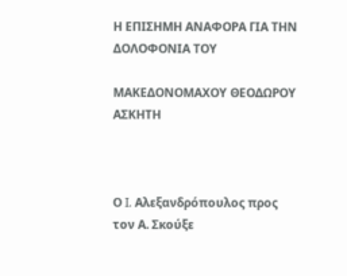Η ΕΠΙΣΗΜΗ ΑΝΑΦΟΡΑ ΓΙΑ ΤΗΝ ΔΟΛΟΦΟΝΙΑ ΤΟΥ

ΜΑΚΕΔΟΝΟΜΑΧΟΥ ΘΕΟΔΩΡΟΥ ΑΣΚΗΤΗ



Ο I. Αλεξανδρόπουλος προς τον Α. Σκούξε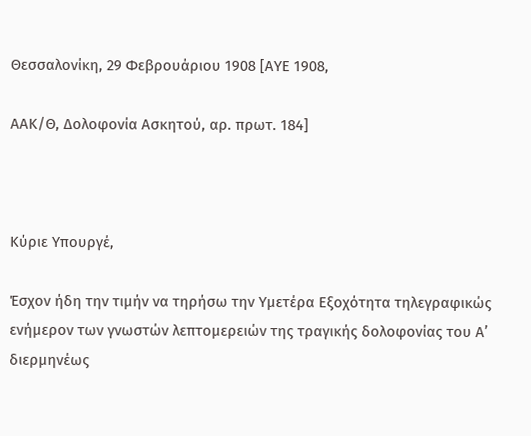Θεσσαλονίκη, 29 Φεβρουάριου 1908 [ΑΥΕ 1908,

ΑΑΚ/Θ, Δολοφονία Ασκητού, αρ. πρωτ. 184]



Κύριε Υπουργέ,

Έσχον ήδη την τιμήν να τηρήσω την Υμετέρα Εξοχότητα τηλεγραφικώς ενήμερον των γνωστών λεπτομερειών της τραγικής δολοφονίας του Α’ διερμηνέως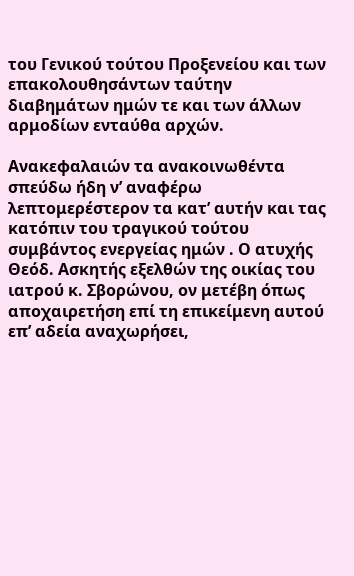του Γενικού τούτου Προξενείου και των επακολουθησάντων ταύτην διαβημάτων ημών τε και των άλλων αρμοδίων ενταύθα αρχών.

Ανακεφαλαιών τα ανακοινωθέντα σπεύδω ήδη ν’ αναφέρω λεπτομερέστερον τα κατ’ αυτήν και τας κατόπιν του τραγικού τούτου συμβάντος ενεργείας ημών . Ο ατυχής Θεόδ. Ασκητής εξελθών της οικίας του ιατρού κ. Σβορώνου, ον μετέβη όπως αποχαιρετήση επί τη επικείμενη αυτού επ’ αδεία αναχωρήσει,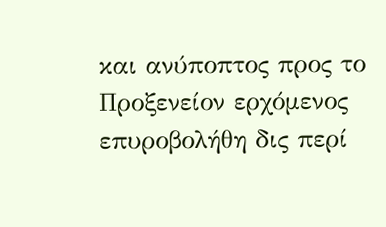και ανύποπτος προς το Προξενείον ερχόμενος επυροβολήθη δις περί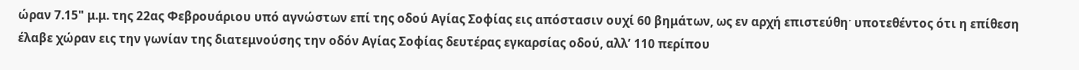ώραν 7.15" μ.μ. της 22ας Φεβρουάριου υπό αγνώστων επί της οδού Αγίας Σοφίας εις απόστασιν ουχί 60 βημάτων, ως εν αρχή επιστεύθηˑ υποτεθέντος ότι η επίθεση έλαβε χώραν εις την γωνίαν της διατεμνούσης την οδόν Αγίας Σοφίας δευτέρας εγκαρσίας οδού, αλλ’ 110 περίπου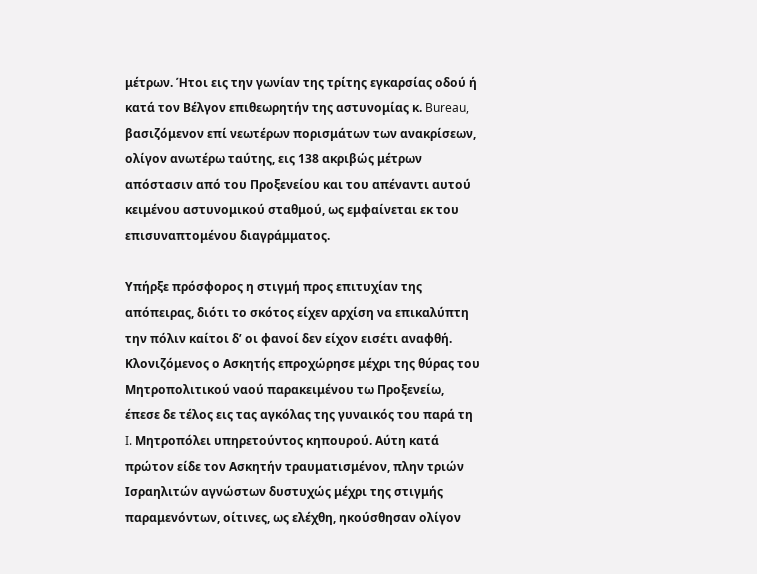μέτρων. Ήτοι εις την γωνίαν της τρίτης εγκαρσίας οδού ή κατά τον Βέλγον επιθεωρητήν της αστυνομίας κ. Bureau, βασιζόμενον επί νεωτέρων πορισμάτων των ανακρίσεων, ολίγον ανωτέρω ταύτης, εις 138 ακριβώς μέτρων απόστασιν από του Προξενείου και του απέναντι αυτού κειμένου αστυνομικού σταθμού, ως εμφαίνεται εκ του επισυναπτομένου διαγράμματος.

Υπήρξε πρόσφορος η στιγμή προς επιτυχίαν της απόπειρας, διότι το σκότος είχεν αρχίση να επικαλύπτη την πόλιν καίτοι δ’ οι φανοί δεν είχον εισέτι αναφθή. Κλονιζόμενος ο Ασκητής επροχώρησε μέχρι της θύρας του Μητροπολιτικού ναού παρακειμένου τω Προξενείω, έπεσε δε τέλος εις τας αγκόλας της γυναικός του παρά τη I. Μητροπόλει υπηρετούντος κηπουρού. Αύτη κατά πρώτον είδε τον Ασκητήν τραυματισμένον, πλην τριών Ισραηλιτών αγνώστων δυστυχώς μέχρι της στιγμής παραμενόντων, οίτινες, ως ελέχθη, ηκούσθησαν ολίγον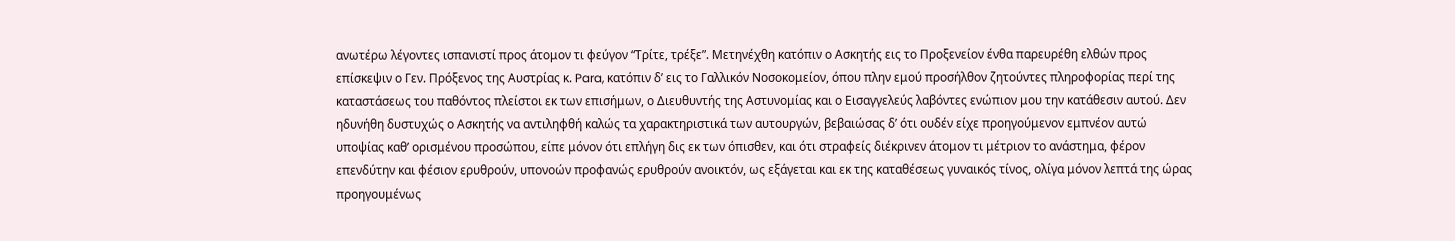ανωτέρω λέγοντες ισπανιστί προς άτομον τι φεύγον “Τρίτε, τρέξε”. Μετηνέχθη κατόπιν ο Ασκητής εις το Προξενείον ένθα παρευρέθη ελθών προς επίσκεψιν ο Γεν. Πρόξενος της Αυστρίας κ. Para, κατόπιν δ’ εις το Γαλλικόν Νοσοκομείον, όπου πλην εμού προσήλθον ζητούντες πληροφορίας περί της καταστάσεως του παθόντος πλείστοι εκ των επισήμων, ο Διευθυντής της Αστυνομίας και ο Εισαγγελεύς λαβόντες ενώπιον μου την κατάθεσιν αυτού. Δεν ηδυνήθη δυστυχώς ο Ασκητής να αντιληφθή καλώς τα χαρακτηριστικά των αυτουργών, βεβαιώσας δ’ ότι ουδέν είχε προηγούμενον εμπνέον αυτώ υποψίας καθ’ ορισμένου προσώπου, είπε μόνον ότι επλήγη δις εκ των όπισθεν, και ότι στραφείς διέκρινεν άτομον τι μέτριον το ανάστημα, φέρον επενδύτην και φέσιον ερυθρούν, υπονοών προφανώς ερυθρούν ανοικτόν, ως εξάγεται και εκ της καταθέσεως γυναικός τίνος, ολίγα μόνον λεπτά της ώρας προηγουμένως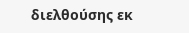διελθούσης εκ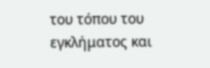του τόπου του εγκλήματος και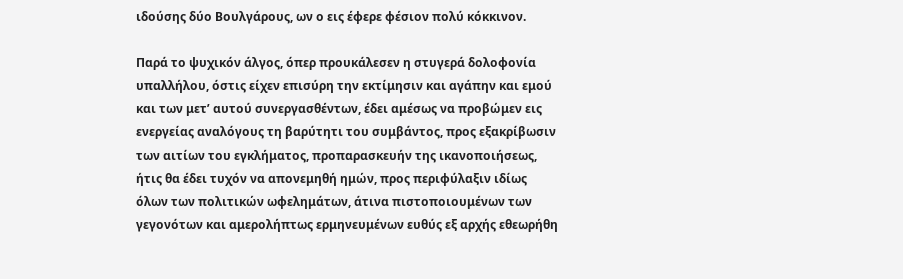ιδούσης δύο Βουλγάρους, ων ο εις έφερε φέσιον πολύ κόκκινον.

Παρά το ψυχικόν άλγος, όπερ προυκάλεσεν η στυγερά δολοφονία υπαλλήλου, όστις είχεν επισύρη την εκτίμησιν και αγάπην και εμού και των μετ’ αυτού συνεργασθέντων, έδει αμέσως να προβώμεν εις ενεργείας αναλόγους τη βαρύτητι του συμβάντος, προς εξακρίβωσιν των αιτίων του εγκλήματος, προπαρασκευήν της ικανοποιήσεως, ήτις θα έδει τυχόν να απονεμηθή ημών, προς περιφύλαξιν ιδίως όλων των πολιτικών ωφελημάτων, άτινα πιστοποιουμένων των γεγονότων και αμερολήπτως ερμηνευμένων ευθύς εξ αρχής εθεωρήθη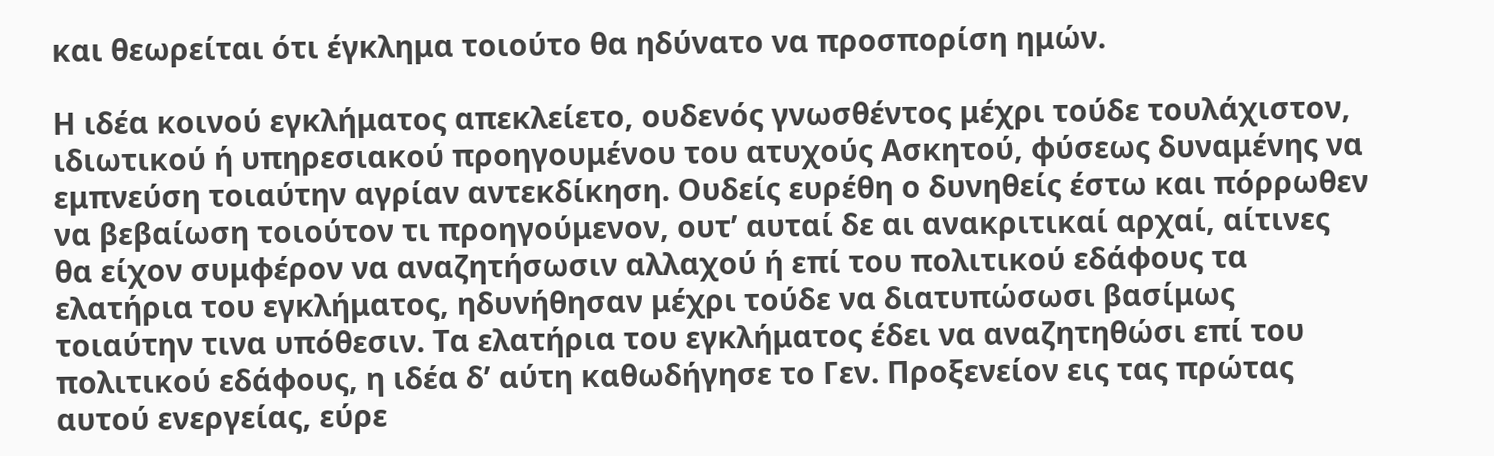και θεωρείται ότι έγκλημα τοιούτο θα ηδύνατο να προσπορίση ημών.

Η ιδέα κοινού εγκλήματος απεκλείετο, ουδενός γνωσθέντος μέχρι τούδε τουλάχιστον, ιδιωτικού ή υπηρεσιακού προηγουμένου του ατυχούς Ασκητού, φύσεως δυναμένης να εμπνεύση τοιαύτην αγρίαν αντεκδίκηση. Ουδείς ευρέθη ο δυνηθείς έστω και πόρρωθεν να βεβαίωση τοιούτον τι προηγούμενον, ουτ’ αυταί δε αι ανακριτικαί αρχαί, αίτινες θα είχον συμφέρον να αναζητήσωσιν αλλαχού ή επί του πολιτικού εδάφους τα ελατήρια του εγκλήματος, ηδυνήθησαν μέχρι τούδε να διατυπώσωσι βασίμως τοιαύτην τινα υπόθεσιν. Τα ελατήρια του εγκλήματος έδει να αναζητηθώσι επί του πολιτικού εδάφους, η ιδέα δ’ αύτη καθωδήγησε το Γεν. Προξενείον εις τας πρώτας αυτού ενεργείας, εύρε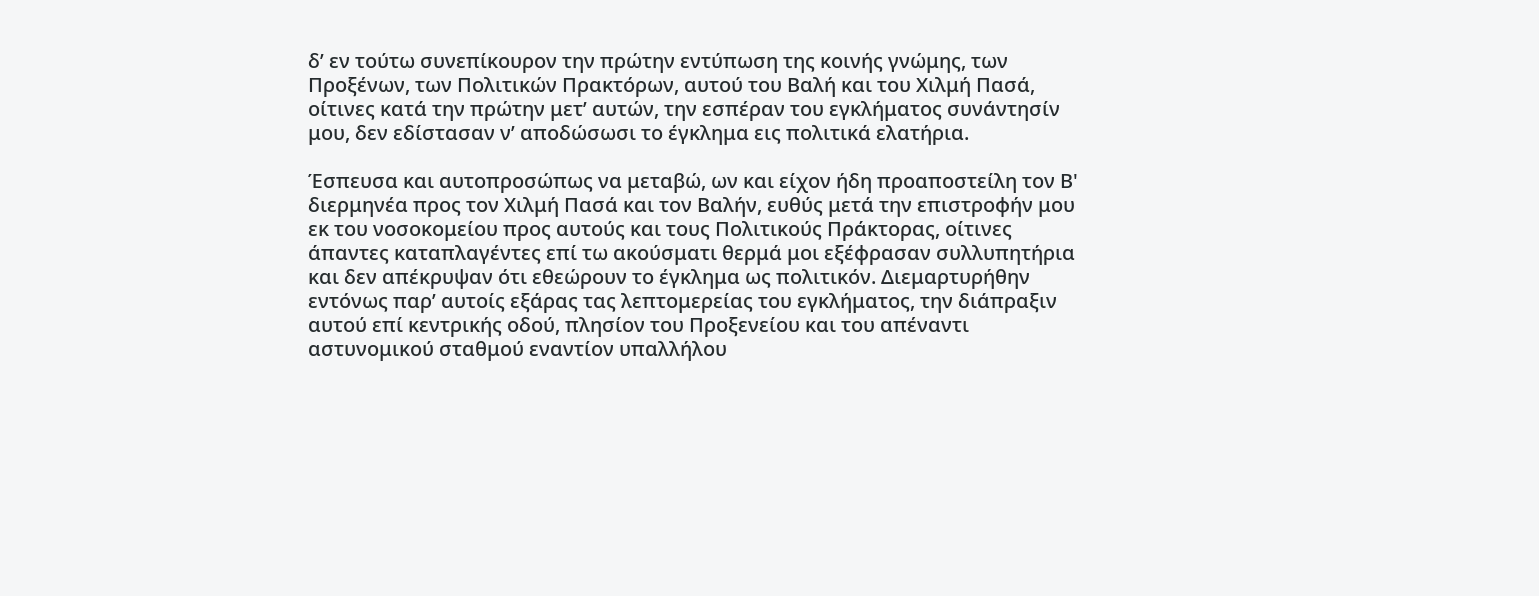δ’ εν τούτω συνεπίκουρον την πρώτην εντύπωση της κοινής γνώμης, των Προξένων, των Πολιτικών Πρακτόρων, αυτού του Βαλή και του Χιλμή Πασά, οίτινες κατά την πρώτην μετ’ αυτών, την εσπέραν του εγκλήματος συνάντησίν μου, δεν εδίστασαν ν’ αποδώσωσι το έγκλημα εις πολιτικά ελατήρια.

Έσπευσα και αυτοπροσώπως να μεταβώ, ων και είχον ήδη προαποστείλη τον Β' διερμηνέα προς τον Χιλμή Πασά και τον Βαλήν, ευθύς μετά την επιστροφήν μου εκ του νοσοκομείου προς αυτούς και τους Πολιτικούς Πράκτορας, οίτινες άπαντες καταπλαγέντες επί τω ακούσματι θερμά μοι εξέφρασαν συλλυπητήρια και δεν απέκρυψαν ότι εθεώρουν το έγκλημα ως πολιτικόν. Διεμαρτυρήθην εντόνως παρ’ αυτοίς εξάρας τας λεπτομερείας του εγκλήματος, την διάπραξιν αυτού επί κεντρικής οδού, πλησίον του Προξενείου και του απέναντι αστυνομικού σταθμού εναντίον υπαλλήλου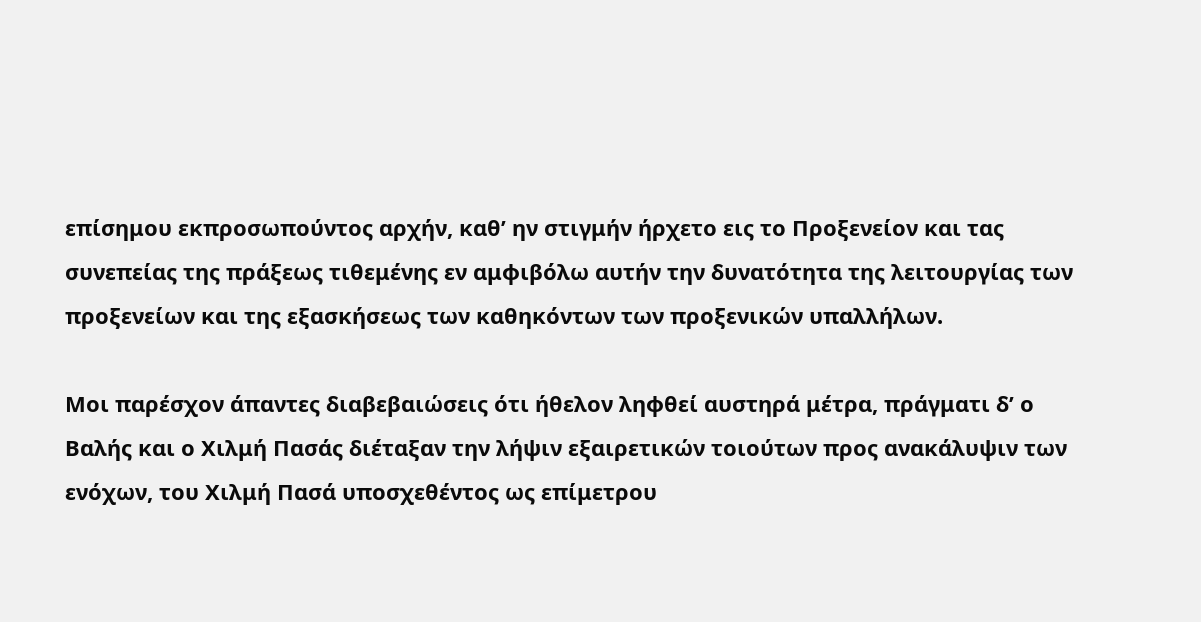επίσημου εκπροσωπούντος αρχήν, καθ’ ην στιγμήν ήρχετο εις το Προξενείον και τας συνεπείας της πράξεως τιθεμένης εν αμφιβόλω αυτήν την δυνατότητα της λειτουργίας των προξενείων και της εξασκήσεως των καθηκόντων των προξενικών υπαλλήλων.

Μοι παρέσχον άπαντες διαβεβαιώσεις ότι ήθελον ληφθεί αυστηρά μέτρα, πράγματι δ’ ο Βαλής και ο Χιλμή Πασάς διέταξαν την λήψιν εξαιρετικών τοιούτων προς ανακάλυψιν των ενόχων, του Χιλμή Πασά υποσχεθέντος ως επίμετρου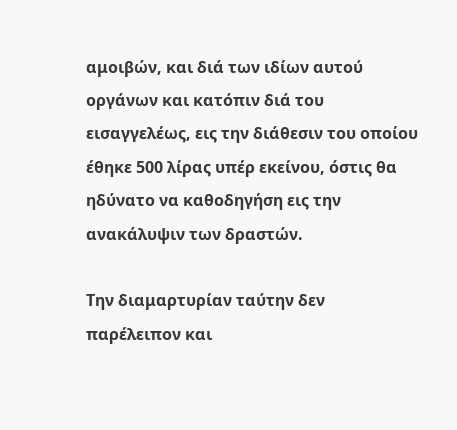αμοιβών, και διά των ιδίων αυτού οργάνων και κατόπιν διά του εισαγγελέως, εις την διάθεσιν του οποίου έθηκε 500 λίρας υπέρ εκείνου, όστις θα ηδύνατο να καθοδηγήση εις την ανακάλυψιν των δραστών.

Την διαμαρτυρίαν ταύτην δεν παρέλειπον και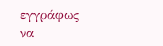εγγράφως να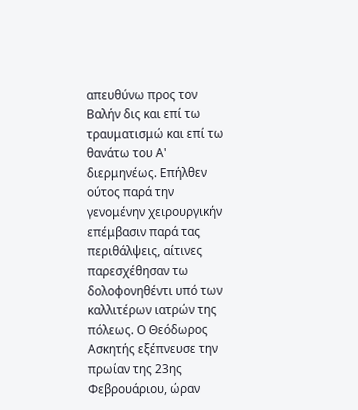απευθύνω προς τον Βαλήν δις και επί τω τραυματισμώ και επί τω θανάτω του Α' διερμηνέως. Επήλθεν ούτος παρά την γενομένην χειρουργικήν επέμβασιν παρά τας περιθάλψεις, αίτινες παρεσχέθησαν τω δολοφονηθέντι υπό των καλλιτέρων ιατρών της πόλεως. Ο Θεόδωρος Ασκητής εξέπνευσε την πρωίαν της 23ης Φεβρουάριου, ώραν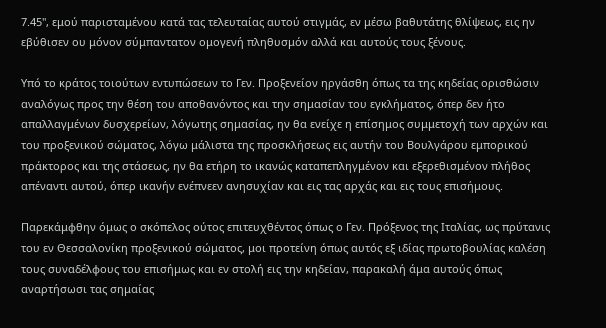7.45", εμού παρισταμένου κατά τας τελευταίας αυτού στιγμάς, εν μέσω βαθυτάτης θλίψεως, εις ην εβύθισεν ου μόνον σύμπαντατον ομογενή πληθυσμόν αλλά και αυτούς τους ξένους.

Υπό το κράτος τοιούτων εντυπώσεων το Γεν. Προξενείον ηργάσθη όπως τα της κηδείας ορισθώσιν αναλόγως προς την θέση του αποθανόντος και την σημασίαν του εγκλήματος, όπερ δεν ήτο απαλλαγμένων δυσχερείων, λόγωτης σημασίας, ην θα ενείχε η επίσημος συμμετοχή των αρχών και του προξενικού σώματος, λόγω μάλιστα της προσκλήσεως εις αυτήν του Βουλγάρου εμπορικού πράκτορος και της στάσεως, ην θα ετήρη το ικανώς καταπεπληγμένον και εξερεθισμένον πλήθος απέναντι αυτού, όπερ ικανήν ενέπνεεν ανησυχίαν και εις τας αρχάς και εις τους επισήμους.

Παρεκάμφθην όμως ο σκόπελος ούτος επιτευχθέντος όπως ο Γεν. Πρόξενος της Ιταλίας, ως πρύτανις του εν Θεσσαλονίκη προξενικού σώματος, μοι προτείνη όπως αυτός εξ ιδίας πρωτοβουλίας καλέση τους συναδέλφους του επισήμως και εν στολή εις την κηδείαν, παρακαλή άμα αυτούς όπως αναρτήσωσι τας σημαίας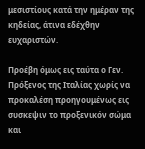μεσιστίους κατά την ημέραν της κηδείας, άτινα εδέχθην ευχαριστών.

Προέβη όμως εις ταύτα ο Γεν. Πρόξενος της Ιταλίας χωρίς να προκαλέση προηγουμένως εις συσκεψιν το προξενικόν σώμα και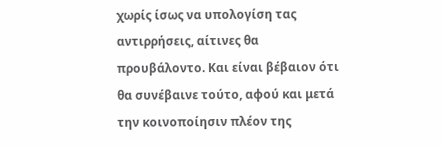χωρίς ίσως να υπολογίση τας αντιρρήσεις, αίτινες θα προυβάλοντο. Και είναι βέβαιον ότι θα συνέβαινε τούτο, αφού και μετά την κοινοποίησιν πλέον της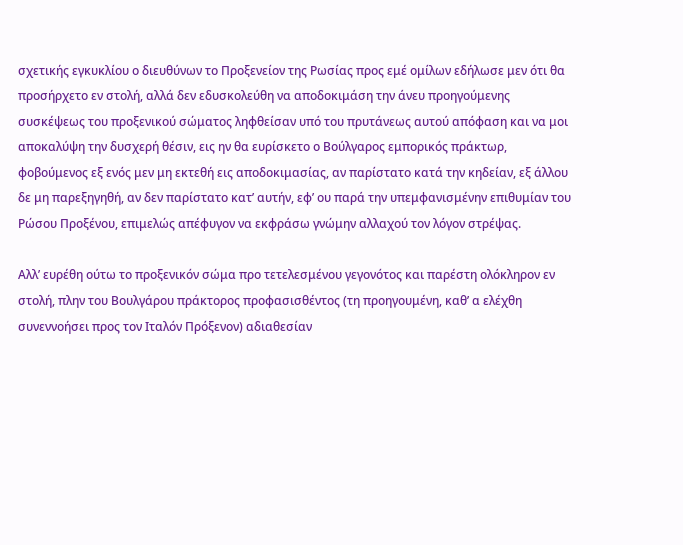σχετικής εγκυκλίου ο διευθύνων το Προξενείον της Ρωσίας προς εμέ ομίλων εδήλωσε μεν ότι θα προσήρχετο εν στολή, αλλά δεν εδυσκολεύθη να αποδοκιμάση την άνευ προηγούμενης συσκέψεως του προξενικού σώματος ληφθείσαν υπό του πρυτάνεως αυτού απόφαση και να μοι αποκαλύψη την δυσχερή θέσιν, εις ην θα ευρίσκετο ο Βούλγαρος εμπορικός πράκτωρ, φοβούμενος εξ ενός μεν μη εκτεθή εις αποδοκιμασίας, αν παρίστατο κατά την κηδείαν, εξ άλλου δε μη παρεξηγηθή, αν δεν παρίστατο κατ’ αυτήν, εφ’ ου παρά την υπεμφανισμένην επιθυμίαν του Ρώσου Προξένου, επιμελώς απέφυγον να εκφράσω γνώμην αλλαχού τον λόγον στρέψας.

Αλλ’ ευρέθη ούτω το προξενικόν σώμα προ τετελεσμένου γεγονότος και παρέστη ολόκληρον εν στολή, πλην του Βουλγάρου πράκτορος προφασισθέντος (τη προηγουμένη, καθ’ α ελέχθη συνεννοήσει προς τον Ιταλόν Πρόξενον) αδιαθεσίαν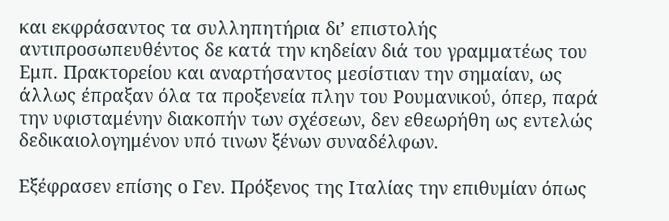και εκφράσαντος τα συλληπητήρια δι’ επιστολής αντιπροσωπευθέντος δε κατά την κηδείαν διά του γραμματέως του Εμπ. Πρακτορείου και αναρτήσαντος μεσίστιαν την σημαίαν, ως άλλως έπραξαν όλα τα προξενεία πλην του Ρουμανικού, όπερ, παρά την υφισταμένην διακοπήν των σχέσεων, δεν εθεωρήθη ως εντελώς δεδικαιολογημένον υπό τινων ξένων συναδέλφων.

Εξέφρασεν επίσης ο Γεν. Πρόξενος της Ιταλίας την επιθυμίαν όπως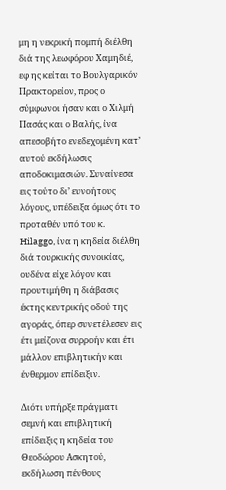μη η νεκρική πομπή διέλθη διά της λεωφόρου Χαμηδιέ, εφ ης κείται το Βουλγαρικόν Πρακτορείον, προς ο σύμφωνοι ήσαν και ο Χιλμή Πασάς και ο Βαλής, ίνα απεσοβήτο ενεδεχομένη κατ’ αυτού εκδήλωσις αποδοκιμασιών. Συναίνεσα εις τούτο δι’ ευνοήτους λόγους, υπέδειξα όμως ότι το προταθέν υπό του κ. Hilaggo, ίνα η κηδεία διέλθη διά τουρκικής συνοικίας, ουδένα είχε λόγον και προυτιμήθη η διάβασις έκτης κεντρικής οδού της αγοράς, όπερ συνετέλεσεν εις έτι μείζονα συρροήν και έτι μάλλον επιβλητικήν και ένθερμον επίδειξιν.

Διότι υπήρξε πράγματι σεμνή και επιβλητική επίδειξις η κηδεία του Θεοδώρου Ασκητού, εκδήλωση πένθους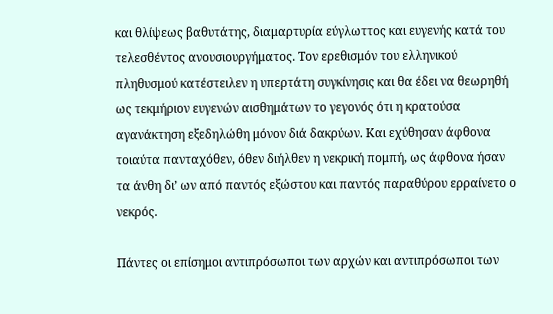και θλίψεως βαθυτάτης, διαμαρτυρία εύγλωττος και ευγενής κατά του τελεσθέντος ανουσιουργήματος. Τον ερεθισμόν του ελληνικού πληθυσμού κατέστειλεν η υπερτάτη συγκίνησις και θα έδει να θεωρηθή ως τεκμήριον ευγενών αισθημάτων το γεγονός ότι η κρατούσα αγανάκτηση εξεδηλώθη μόνον διά δακρύων. Και εχύθησαν άφθονα τοιαύτα πανταχόθεν, όθεν διήλθεν η νεκρική πομπή, ως άφθονα ήσαν τα άνθη δι’ ων από παντός εξώστου και παντός παραθύρου ερραίνετο ο νεκρός.

Πάντες οι επίσημοι αντιπρόσωποι των αρχών και αντιπρόσωποι των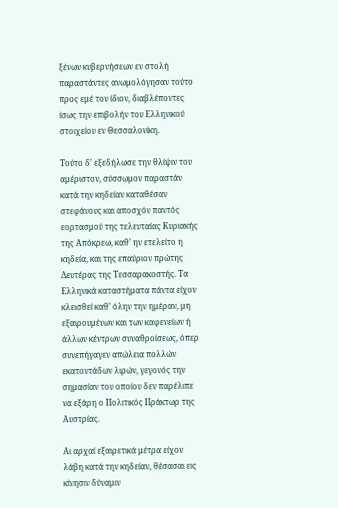ξένων κυβερνήσεων εν στολή παραστάντες ανωμολόγησαν τούτο προς εμέ τον ίδιον, διαβλέποντες ίσως την επιβολήν του Ελληνικού στοιχείου εν Θεσσαλονίκη.

Τούτο δ’ εξεδήλωσε την θλίψιν του αμέριστον, σύσσωμον παραστάν κατά την κηδείαν καταθέσαν στεφάνους και αποσχόν παντός εορτασμού της τελευταίας Κυριακής της Απόκρεω, καθ’ ην ετελείτο η κηδεία, και της επαύριον πρώτης Δευτέρας της Τεσσαρακοστής. Τα Ελληνικά καταστήματα πάντα είχον κλεισθεί καθ’ όλην την ημέραν, μη εξαιρουμένων και των καφενείων ή άλλων κέντρων συναθροίσεως, όπερ συνεπήγαγεν απώλεια πολλών εκατοντάδων λιρών, γεγονός την σημασίαν του οποίου δεν παρέλιπε να εξάρη ο Πολιτικός Πράκτωρ της Αυστρίας.

Αι αρχαί εξαιρετικά μέτρα είχον λάβη κατά την κηδείαν, θέσασαι εις κίνησιν δύναμιν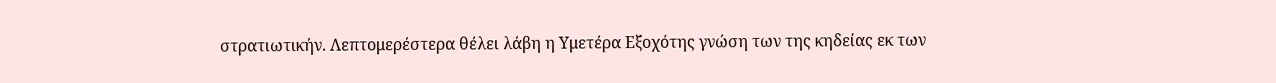στρατιωτικήν. Λεπτομερέστερα θέλει λάβη η Υμετέρα Εξοχότης γνώση των της κηδείας εκ των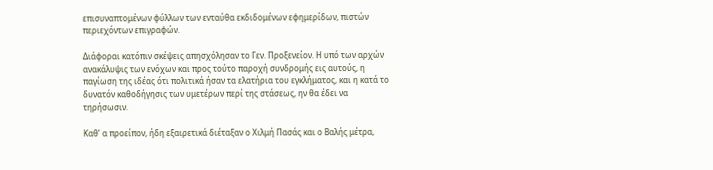επισυναπτομένων φύλλων των ενταύθα εκδιδομένων εφημερίδων, πιστών περιεχόντων επιγραφών.

Διάφοραι κατόπιν σκέψεις απησχόλησαν το Γεν. Προξενείον. Η υπό των αρχών ανακάλυψις των ενόχων και προς τούτο παροχή συνδρομής εις αυτούς, η παγίωση της ιδέας ότι πολιτικά ήσαν τα ελατήρια του εγκλήματος, και η κατά το δυνατόν καθοδήγησις των υμετέρων περί της στάσεως, ην θα έδει να τηρήσωσιν.

Καθ’ α προείπον, ήδη εξαιρετικά διέταξαν ο Χιλμή Πασάς και ο Βαλής μέτρα,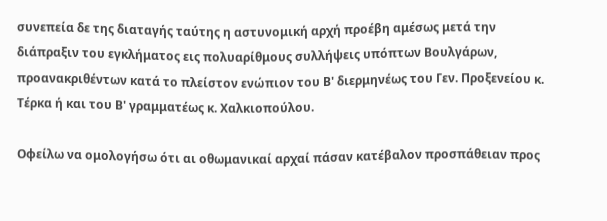συνεπεία δε της διαταγής ταύτης η αστυνομική αρχή προέβη αμέσως μετά την διάπραξιν του εγκλήματος εις πολυαρίθμους συλλήψεις υπόπτων Βουλγάρων, προανακριθέντων κατά το πλείστον ενώπιον του Β' διερμηνέως του Γεν. Προξενείου κ. Τέρκα ή και του Β' γραμματέως κ. Χαλκιοπούλου.

Οφείλω να ομολογήσω ότι αι οθωμανικαί αρχαί πάσαν κατέβαλον προσπάθειαν προς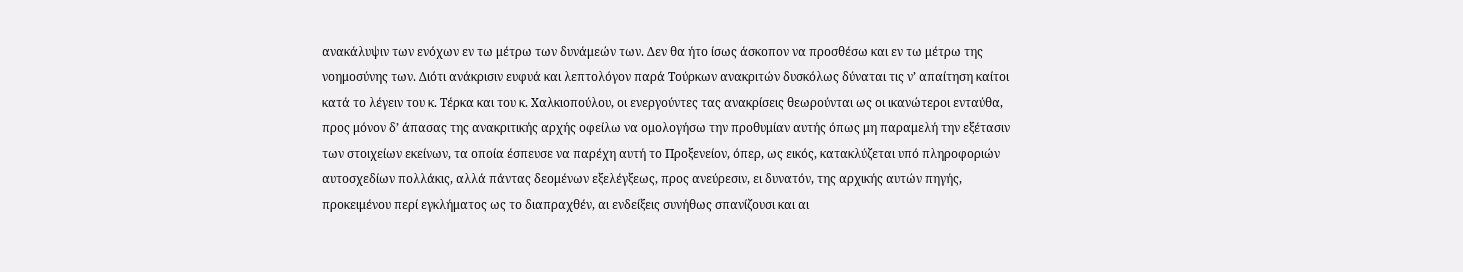ανακάλυψιν των ενόχων εν τω μέτρω των δυνάμεών των. Δεν θα ήτο ίσως άσκοπον να προσθέσω και εν τω μέτρω της νοημοσύνης των. Διότι ανάκρισιν ευφυά και λεπτολόγον παρά Τούρκων ανακριτών δυσκόλως δύναται τις ν’ απαίτηση καίτοι κατά το λέγειν του κ. Τέρκα και του κ. Χαλκιοπούλου, οι ενεργούντες τας ανακρίσεις θεωρούνται ως οι ικανώτεροι ενταύθα, προς μόνον δ’ άπασας της ανακριτικής αρχής οφείλω να ομολογήσω την προθυμίαν αυτής όπως μη παραμελή την εξέτασιν των στοιχείων εκείνων, τα οποία έσπευσε να παρέχη αυτή το Προξενείον, όπερ, ως εικός, κατακλύζεται υπό πληροφοριών αυτοσχεδίων πολλάκις, αλλά πάντας δεομένων εξελέγξεως, προς ανεύρεσιν, ει δυνατόν, της αρχικής αυτών πηγής, προκειμένου περί εγκλήματος ως το διαπραχθέν, αι ενδείξεις συνήθως σπανίζουσι και αι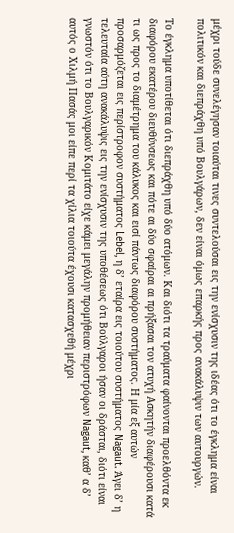μέχρι τούδε συνελέγησαν τοιαύται τινες συντελούσαι εις την ενίσχυσιν της ιδέας ότι το έγκλημα είναι πολιτικόν και διεπράχθη υπό Βουλγάρων, δεν είναι όμως επαρκής προς ανακάλυψιν των αυτουργών.

Το έγκλημα υποτίθεται ότι διεπράχθη υπό δύο ατόμων. Και διότι τα τραύματα φαίνονται προελθόντα εκ διαφόρου εκατέρου διευθύνσεως και πότε αι δύο σφαίραι αι πρήξασαι τον ατυχή Ασκητήν διαφέρουσι κατά τι ως προς το διαμέτρημα του κάλυκος και εισί πάντως διαφόρου συστήματος. Η μία εξ αυτών προσαρμόζεται εις περίστροφον συστήματος Lebel, η δ’ εταίρα εις τοιούτου συστήματος Nagaut. Άγει δ’ η τελευταία αύτη ανακάλυψις εις την ενίσχυσιν της υποθέσεως ότι Βούλγαροι ήσαν οι δράσται, διότι είναι γνωστόν ότι το Βουλγαρικόν Κομιτάτο είχε κάμει μεγάλην προμήθειαν περιστρόφων Nagaut, καθ’ α δ’ αυτός ο Χιλμή Πασάς μοι είπε περί τα χίλια τοιούτα έχουσι κατασχεθή μέχρι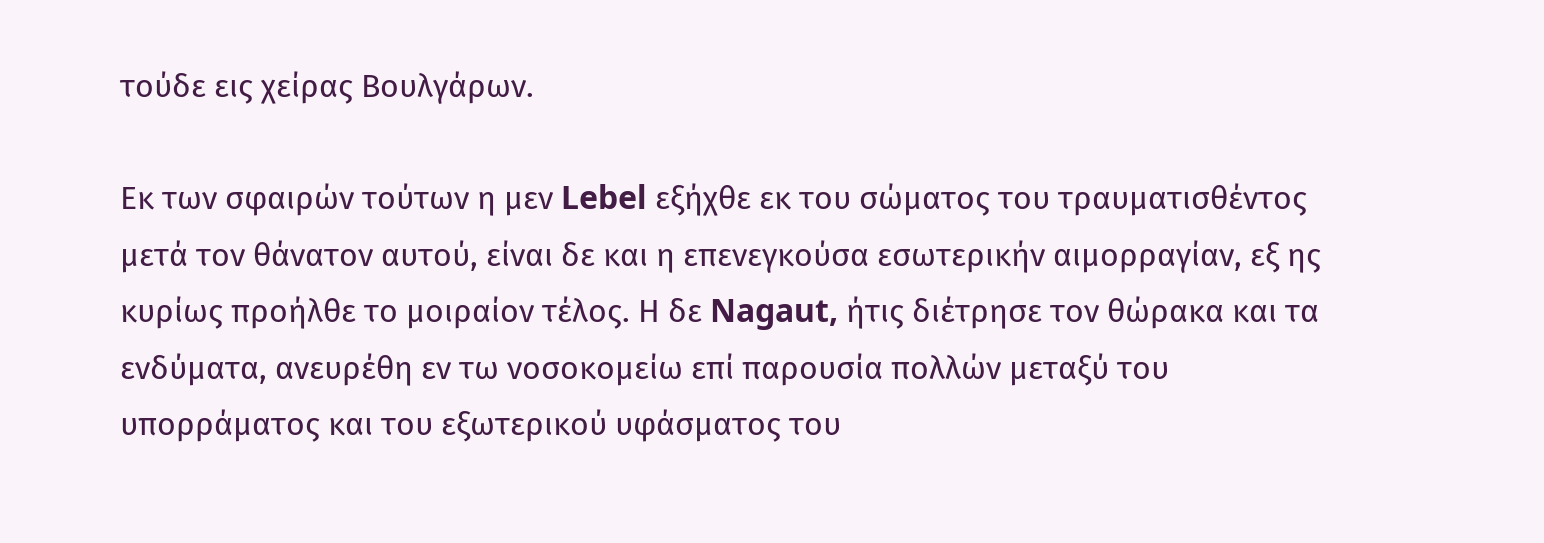τούδε εις χείρας Βουλγάρων.

Εκ των σφαιρών τούτων η μεν Lebel εξήχθε εκ του σώματος του τραυματισθέντος μετά τον θάνατον αυτού, είναι δε και η επενεγκούσα εσωτερικήν αιμορραγίαν, εξ ης κυρίως προήλθε το μοιραίον τέλος. Η δε Nagaut, ήτις διέτρησε τον θώρακα και τα ενδύματα, ανευρέθη εν τω νοσοκομείω επί παρουσία πολλών μεταξύ του υπορράματος και του εξωτερικού υφάσματος του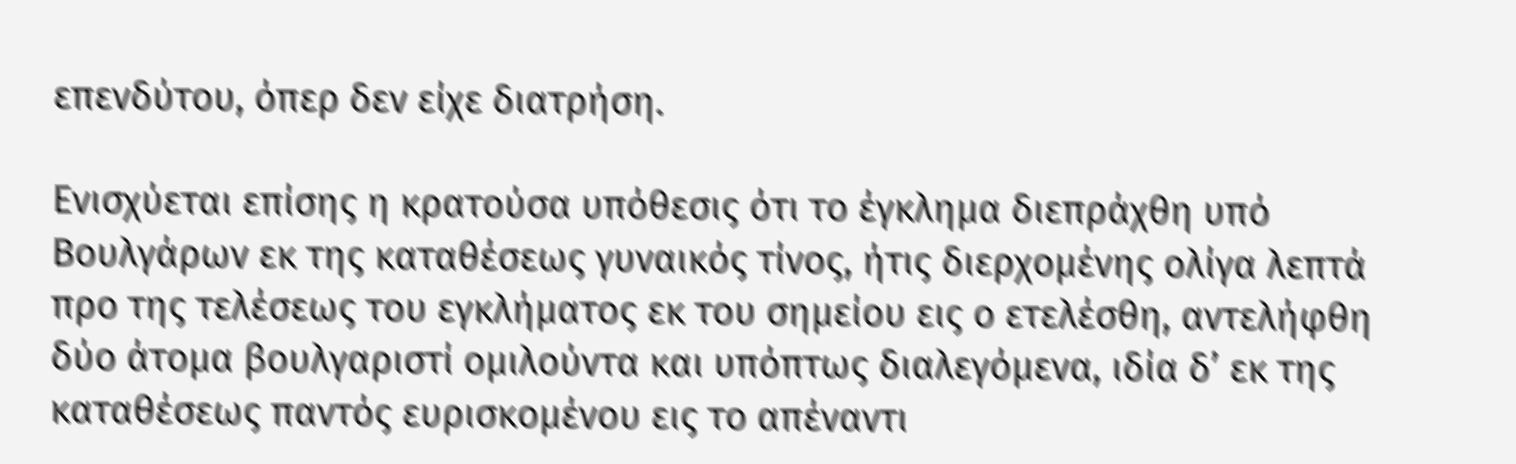επενδύτου, όπερ δεν είχε διατρήση.

Ενισχύεται επίσης η κρατούσα υπόθεσις ότι το έγκλημα διεπράχθη υπό Βουλγάρων εκ της καταθέσεως γυναικός τίνος, ήτις διερχομένης ολίγα λεπτά προ της τελέσεως του εγκλήματος εκ του σημείου εις ο ετελέσθη, αντελήφθη δύο άτομα βουλγαριστί ομιλούντα και υπόπτως διαλεγόμενα, ιδία δ’ εκ της καταθέσεως παντός ευρισκομένου εις το απέναντι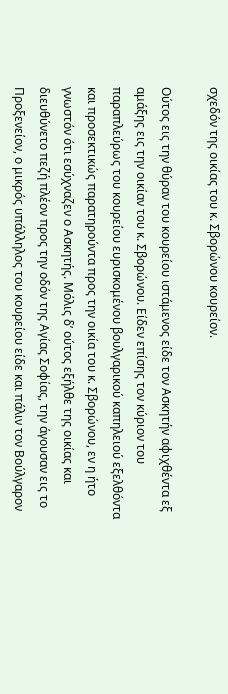σχεδόν της οικίας του κ. Σβορώνου κουρείον.

Ούτος εις την θύραν του κουρείου ιστάμενος είδε τον Ασκητήν αφιχθέντα εξ αμάξης εις την οικίαν του κ. Σβορώνου. Είδεν επίσης τον κύριον του παραπλεύρως του κουρείου ευρισκομένου βουλγαρικού καπηλειού εξελθόντα και προσεκτικώς παρατηρούντα προς την οικία του κ. Σβορώνου, εν η ήτο γνωστόν ότι εσύχναζεν ο Ασκητής. Μόλις δ’ ούτος εξήλθε της οικίας και διευθύνετο πεζή πλέον προς την οδόν της Αγίας Σοφίας, την άγουσαν εις το Προξενείον, ο μικρός υπάλληλος του κουρείου είδε και πάλιν τον Βούλγαρον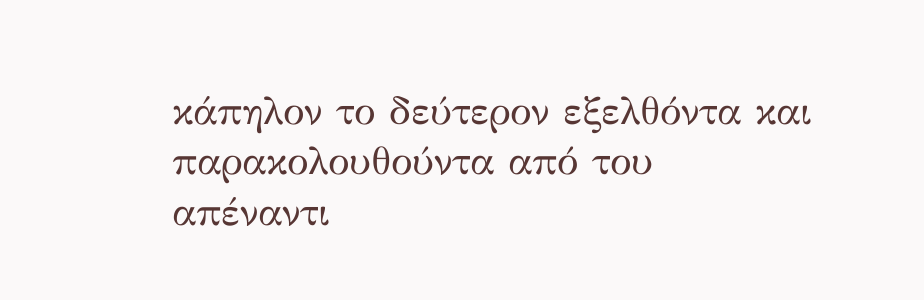κάπηλον το δεύτερον εξελθόντα και παρακολουθούντα από του απέναντι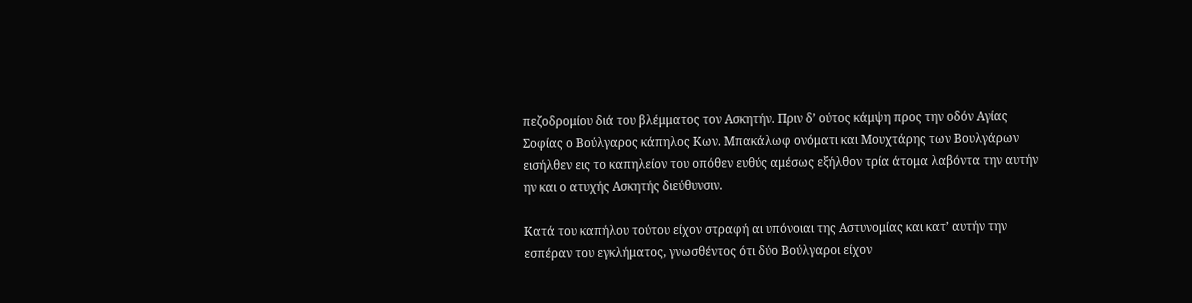πεζοδρομίου διά του βλέμματος τον Ασκητήν. Πριν δ’ ούτος κάμψη προς την οδόν Αγίας Σοφίας ο Βούλγαρος κάπηλος Κων. Μπακάλωφ ονόματι και Μουχτάρης των Βουλγάρων εισήλθεν εις το καπηλείον του οπόθεν ευθύς αμέσως εξήλθον τρία άτομα λαβόντα την αυτήν ην και ο ατυχής Ασκητής διεύθυνσιν.

Κατά του καπήλου τούτου είχον στραφή αι υπόνοιαι της Αστυνομίας και κατ’ αυτήν την εσπέραν του εγκλήματος, γνωσθέντος ότι δύο Βούλγαροι είχον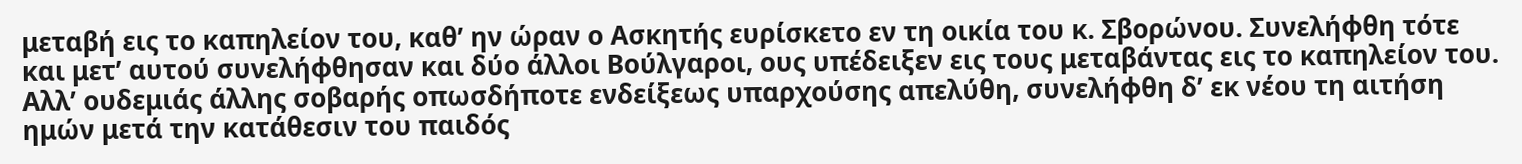μεταβή εις το καπηλείον του, καθ’ ην ώραν ο Ασκητής ευρίσκετο εν τη οικία του κ. Σβορώνου. Συνελήφθη τότε και μετ’ αυτού συνελήφθησαν και δύο άλλοι Βούλγαροι, ους υπέδειξεν εις τους μεταβάντας εις το καπηλείον του. Αλλ’ ουδεμιάς άλλης σοβαρής οπωσδήποτε ενδείξεως υπαρχούσης απελύθη, συνελήφθη δ’ εκ νέου τη αιτήση ημών μετά την κατάθεσιν του παιδός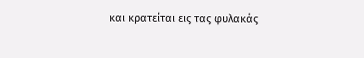και κρατείται εις τας φυλακάς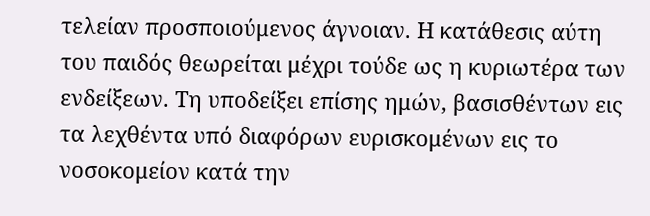τελείαν προσποιούμενος άγνοιαν. Η κατάθεσις αύτη του παιδός θεωρείται μέχρι τούδε ως η κυριωτέρα των ενδείξεων. Τη υποδείξει επίσης ημών, βασισθέντων εις τα λεχθέντα υπό διαφόρων ευρισκομένων εις το νοσοκομείον κατά την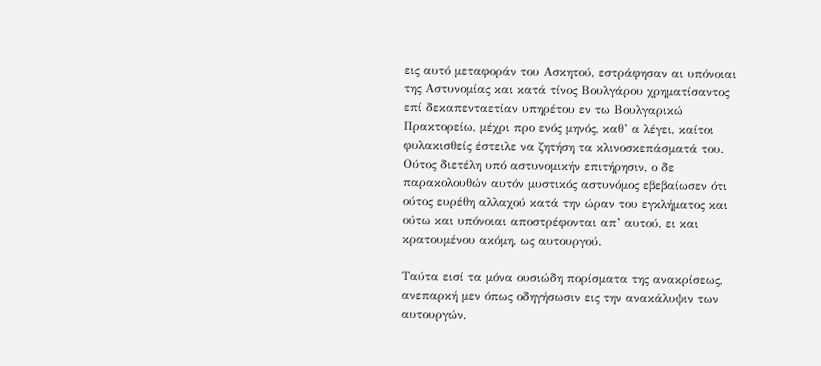εις αυτό μεταφοράν του Ασκητού, εστράφησαν αι υπόνοιαι της Αστυνομίας και κατά τίνος Βουλγάρου χρηματίσαντος επί δεκαπενταετίαν υπηρέτου εν τω Βουλγαρικώ Πρακτορείω, μέχρι προ ενός μηνός, καθ’ α λέγει, καίτοι φυλακισθείς έστειλε να ζητήση τα κλινοσκεπάσματά του. Ούτος διετέλη υπό αστυνομικήν επιτήρησιν, ο δε παρακολουθών αυτόν μυστικός αστυνόμος εβεβαίωσεν ότι ούτος ευρέθη αλλαχού κατά την ώραν του εγκλήματος και ούτω και υπόνοιαι αποστρέφονται απ’ αυτού, ει και κρατουμένου ακόμη, ως αυτουργού.

Ταύτα εισί τα μόνα ουσιώδη πορίσματα της ανακρίσεως, ανεπαρκή μεν όπως οδηγήσωσιν εις την ανακάλυψιν των αυτουργών,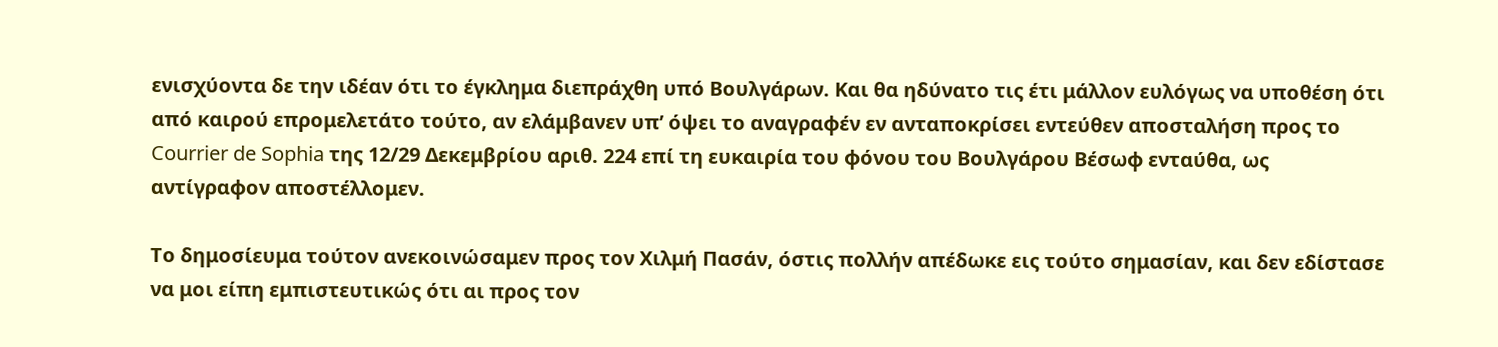ενισχύοντα δε την ιδέαν ότι το έγκλημα διεπράχθη υπό Βουλγάρων. Και θα ηδύνατο τις έτι μάλλον ευλόγως να υποθέση ότι από καιρού επρομελετάτο τούτο, αν ελάμβανεν υπ’ όψει το αναγραφέν εν ανταποκρίσει εντεύθεν αποσταλήση προς το Courrier de Sophia της 12/29 Δεκεμβρίου αριθ. 224 επί τη ευκαιρία του φόνου του Βουλγάρου Βέσωφ ενταύθα, ως αντίγραφον αποστέλλομεν.

Το δημοσίευμα τούτον ανεκοινώσαμεν προς τον Χιλμή Πασάν, όστις πολλήν απέδωκε εις τούτο σημασίαν, και δεν εδίστασε να μοι είπη εμπιστευτικώς ότι αι προς τον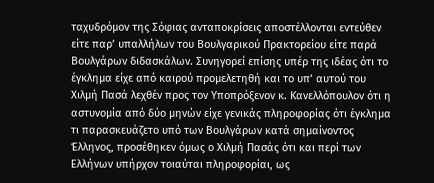ταχυδρόμον της Σόφιας ανταποκρίσεις αποστέλλονται εντεύθεν είτε παρ’ υπαλλήλων του Βουλγαρικού Πρακτορείου είτε παρά Βουλγάρων διδασκάλων. Συνηγορεί επίσης υπέρ της ιδέας ότι το έγκλημα είχε από καιρού προμελετηθή και το υπ’ αυτού του Χιλμή Πασά λεχθέν προς τον Υποπρόξενον κ. Κανελλόπουλον ότι η αστυνομία από δύο μηνών είχε γενικάς πληροφορίας ότι έγκλημα τι παρασκευάζετο υπό των Βουλγάρων κατά σημαίνοντος Έλληνος, προσέθηκεν όμως ο Χιλμή Πασάς ότι και περί των Ελλήνων υπήρχον τοιαύται πληροφορίαι, ως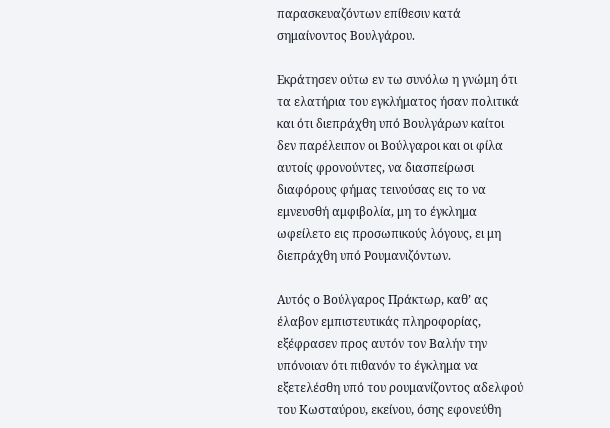παρασκευαζόντων επίθεσιν κατά σημαίνοντος Βουλγάρου.

Εκράτησεν ούτω εν τω συνόλω η γνώμη ότι τα ελατήρια του εγκλήματος ήσαν πολιτικά και ότι διεπράχθη υπό Βουλγάρων καίτοι δεν παρέλειπον οι Βούλγαροι και οι φίλα αυτοίς φρονούντες, να διασπείρωσι διαφόρους φήμας τεινούσας εις το να εμνευσθή αμφιβολία, μη το έγκλημα ωφείλετο εις προσωπικούς λόγους, ει μη διεπράχθη υπό Ρουμανιζόντων.

Αυτός ο Βούλγαρος Πράκτωρ, καθ’ ας έλαβον εμπιστευτικάς πληροφορίας, εξέφρασεν προς αυτόν τον Βαλήν την υπόνοιαν ότι πιθανόν το έγκλημα να εξετελέσθη υπό του ρουμανίζοντος αδελφού του Κωσταύρου, εκείνου, όσης εφονεύθη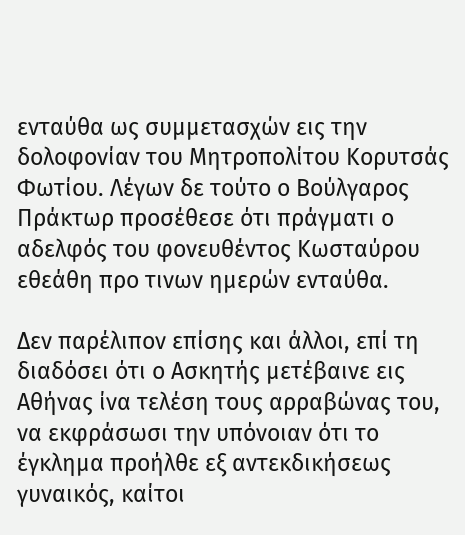ενταύθα ως συμμετασχών εις την δολοφονίαν του Μητροπολίτου Κορυτσάς Φωτίου. Λέγων δε τούτο ο Βούλγαρος Πράκτωρ προσέθεσε ότι πράγματι ο αδελφός του φονευθέντος Κωσταύρου εθεάθη προ τινων ημερών ενταύθα.

Δεν παρέλιπον επίσης και άλλοι, επί τη διαδόσει ότι ο Ασκητής μετέβαινε εις Αθήνας ίνα τελέση τους αρραβώνας του, να εκφράσωσι την υπόνοιαν ότι το έγκλημα προήλθε εξ αντεκδικήσεως γυναικός, καίτοι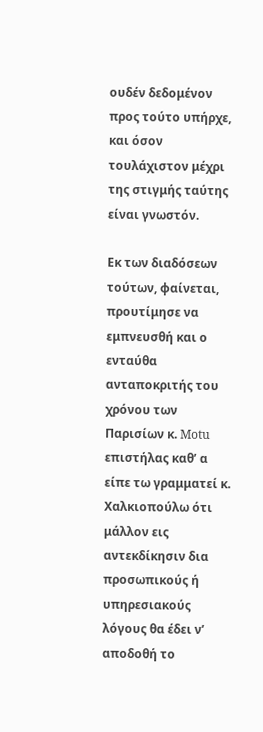ουδέν δεδομένον προς τούτο υπήρχε, και όσον τουλάχιστον μέχρι της στιγμής ταύτης είναι γνωστόν.

Εκ των διαδόσεων τούτων, φαίνεται, προυτίμησε να εμπνευσθή και ο ενταύθα ανταποκριτής του χρόνου των Παρισίων κ. Motu επιστήλας καθ’ α είπε τω γραμματεί κ. Χαλκιοπούλω ότι μάλλον εις αντεκδίκησιν δια προσωπικούς ή υπηρεσιακούς λόγους θα έδει ν’ αποδοθή το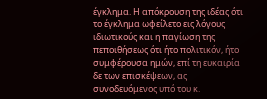έγκλημα. Η απόκρουση της ιδέας ότι το έγκλημα ωφείλετο εις λόγους ιδιωτικούς και η παγίωση της πεποιθήσεως ότι ήτο πολιτικόν, ήτο συμφέρουσα ημών, επί τη ευκαιρία δε των επισκέψεων, ας συνοδευόμενος υπό του κ.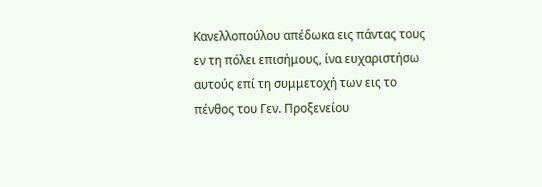Κανελλοπούλου απέδωκα εις πάντας τους εν τη πόλει επισήμους, ίνα ευχαριστήσω αυτούς επί τη συμμετοχή των εις το πένθος του Γεν. Προξενείου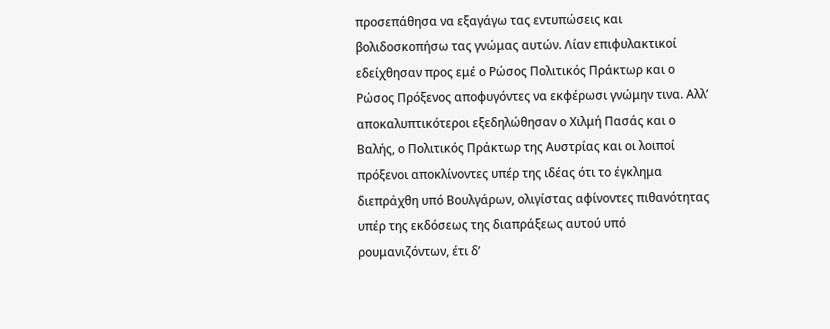προσεπάθησα να εξαγάγω τας εντυπώσεις και βολιδοσκοπήσω τας γνώμας αυτών. Λίαν επιφυλακτικοί εδείχθησαν προς εμέ ο Ρώσος Πολιτικός Πράκτωρ και ο Ρώσος Πρόξενος αποφυγόντες να εκφέρωσι γνώμην τινα. Αλλ’ αποκαλυπτικότεροι εξεδηλώθησαν ο Χιλμή Πασάς και ο Βαλής, ο Πολιτικός Πράκτωρ της Αυστρίας και οι λοιποί πρόξενοι αποκλίνοντες υπέρ της ιδέας ότι το έγκλημα διεπράχθη υπό Βουλγάρων, ολιγίστας αφίνοντες πιθανότητας υπέρ της εκδόσεως της διαπράξεως αυτού υπό ρουμανιζόντων, έτι δ’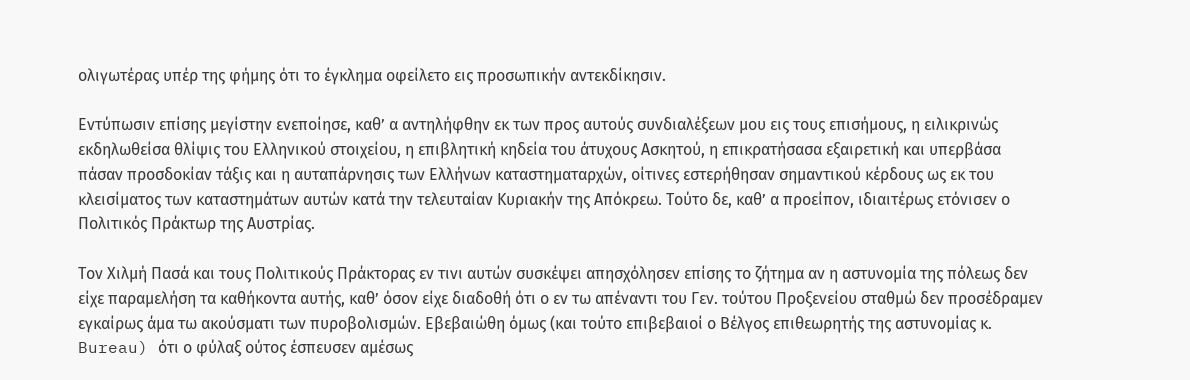ολιγωτέρας υπέρ της φήμης ότι το έγκλημα οφείλετο εις προσωπικήν αντεκδίκησιν.

Εντύπωσιν επίσης μεγίστην ενεποίησε, καθ’ α αντηλήφθην εκ των προς αυτούς συνδιαλέξεων μου εις τους επισήμους, η ειλικρινώς εκδηλωθείσα θλίψις του Ελληνικού στοιχείου, η επιβλητική κηδεία του άτυχους Ασκητού, η επικρατήσασα εξαιρετική και υπερβάσα πάσαν προσδοκίαν τάξις και η αυταπάρνησις των Ελλήνων καταστηματαρχών, οίτινες εστερήθησαν σημαντικού κέρδους ως εκ του κλεισίματος των καταστημάτων αυτών κατά την τελευταίαν Κυριακήν της Απόκρεω. Τούτο δε, καθ’ α προείπον, ιδιαιτέρως ετόνισεν ο Πολιτικός Πράκτωρ της Αυστρίας.

Τον Χιλμή Πασά και τους Πολιτικούς Πράκτορας εν τινι αυτών συσκέψει απησχόλησεν επίσης το ζήτημα αν η αστυνομία της πόλεως δεν είχε παραμελήση τα καθήκοντα αυτής, καθ’ όσον είχε διαδοθή ότι ο εν τω απέναντι του Γεν. τούτου Προξενείου σταθμώ δεν προσέδραμεν εγκαίρως άμα τω ακούσματι των πυροβολισμών. Εβεβαιώθη όμως (και τούτο επιβεβαιοί ο Βέλγος επιθεωρητής της αστυνομίας κ. Bureau) ότι ο φύλαξ ούτος έσπευσεν αμέσως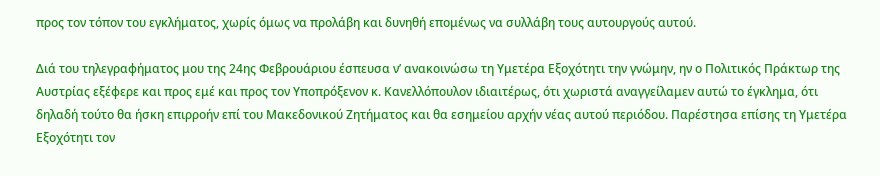προς τον τόπον του εγκλήματος, χωρίς όμως να προλάβη και δυνηθή επομένως να συλλάβη τους αυτουργούς αυτού.

Διά του τηλεγραφήματος μου της 24ης Φεβρουάριου έσπευσα ν’ ανακοινώσω τη Υμετέρα Εξοχότητι την γνώμην, ην ο Πολιτικός Πράκτωρ της Αυστρίας εξέφερε και προς εμέ και προς τον Υποπρόξενον κ. Κανελλόπουλον ιδιαιτέρως, ότι χωριστά αναγγείλαμεν αυτώ το έγκλημα, ότι δηλαδή τούτο θα ήσκη επιρροήν επί του Μακεδονικού Ζητήματος και θα εσημείου αρχήν νέας αυτού περιόδου. Παρέστησα επίσης τη Υμετέρα Εξοχότητι τον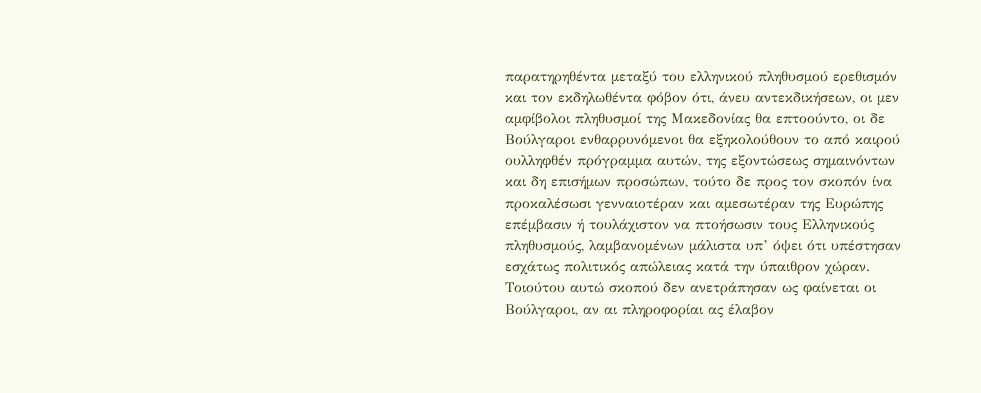παρατηρηθέντα μεταξύ του ελληνικού πληθυσμού ερεθισμόν και τον εκδηλωθέντα φόβον ότι, άνευ αντεκδικήσεων, οι μεν αμφίβολοι πληθυσμοί της Μακεδονίας θα επτοούντο, οι δε Βούλγαροι ενθαρρυνόμενοι θα εξηκολούθουν το από καιρού ουλληφθέν πρόγραμμα αυτών, της εξοντώσεως σημαινόντων και δη επισήμων προσώπων, τούτο δε προς τον σκοπόν ίνα προκαλέσωσι γενναιοτέραν και αμεσωτέραν της Ευρώπης επέμβασιν ή τουλάχιστον να πτοήσωσιν τους Ελληνικούς πληθυσμούς, λαμβανομένων μάλιστα υπ’ όψει ότι υπέστησαν εσχάτως πολιτικός απώλειας κατά την ύπαιθρον χώραν. Τοιούτου αυτώ σκοπού δεν ανετράπησαν ως φαίνεται οι Βούλγαροι, αν αι πληροφορίαι ας έλαβον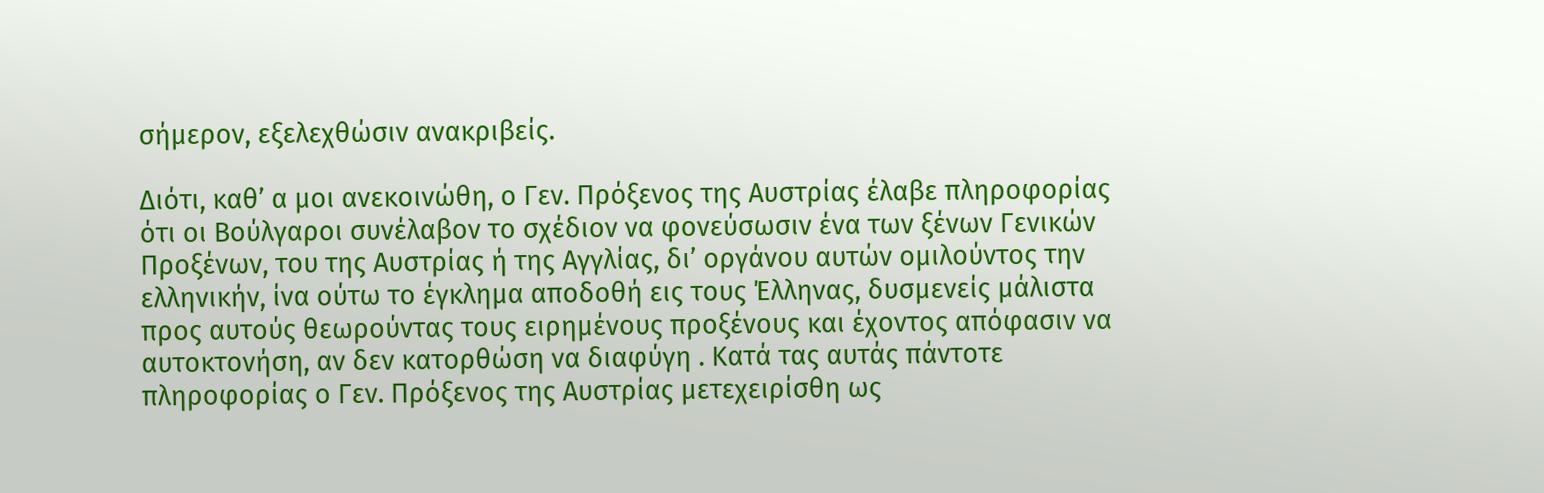σήμερον, εξελεχθώσιν ανακριβείς.

Διότι, καθ’ α μοι ανεκοινώθη, ο Γεν. Πρόξενος της Αυστρίας έλαβε πληροφορίας ότι οι Βούλγαροι συνέλαβον το σχέδιον να φονεύσωσιν ένα των ξένων Γενικών Προξένων, του της Αυστρίας ή της Αγγλίας, δι’ οργάνου αυτών ομιλούντος την ελληνικήν, ίνα ούτω το έγκλημα αποδοθή εις τους Έλληνας, δυσμενείς μάλιστα προς αυτούς θεωρούντας τους ειρημένους προξένους και έχοντος απόφασιν να αυτοκτονήση, αν δεν κατορθώση να διαφύγη . Κατά τας αυτάς πάντοτε πληροφορίας ο Γεν. Πρόξενος της Αυστρίας μετεχειρίσθη ως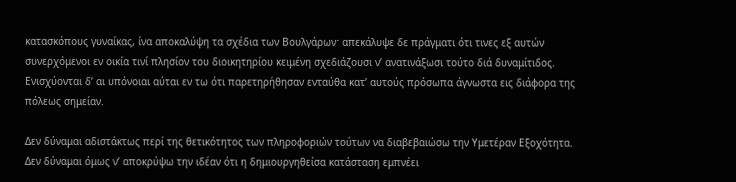κατασκόπους γυναίκας, ίνα αποκαλύψη τα σχέδια των Βουλγάρωνˑ απεκάλυψε δε πράγματι ότι τινες εξ αυτών συνερχόμενοι εν οικία τινί πλησίον του διοικητηρίου κειμένη σχεδιάζουσι ν’ ανατινάξωσι τούτο διά δυναμίτιδος. Ενισχύονται δ’ αι υπόνοιαι αύται εν τω ότι παρετηρήθησαν ενταύθα κατ’ αυτούς πρόσωπα άγνωστα εις διάφορα της πόλεως σημείαν.

Δεν δύναμαι αδιστάκτως περί της θετικότητος των πληροφοριών τούτων να διαβεβαιώσω την Υμετέραν Εξοχότητα. Δεν δύναμαι όμως ν’ αποκρύψω την ιδέαν ότι η δημιουργηθείσα κατάσταση εμπνέει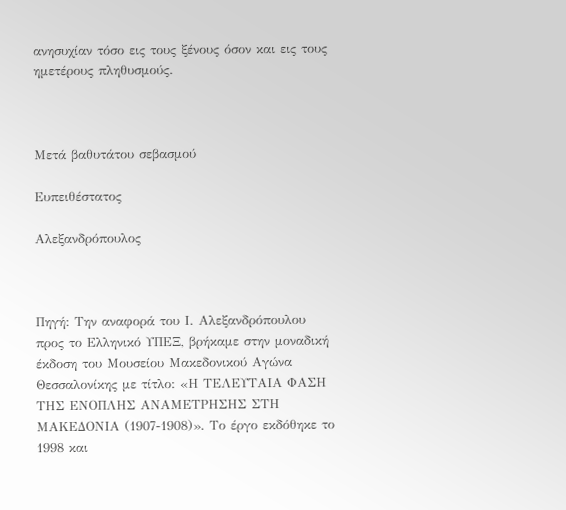ανησυχίαν τόσο εις τους ξένους όσον και εις τους ημετέρους πληθυσμούς.



Μετά βαθυτάτου σεβασμού

Ευπειθέστατος

Αλεξανδρόπουλος



Πηγή: Την αναφορά του Ι. Αλεξανδρόπουλου προς το Ελληνικό ΥΠΕΞ, βρήκαμε στην μοναδική έκδοση του Μουσείου Μακεδονικού Αγώνα Θεσσαλονίκης με τίτλο: «Η ΤΕΛΕΥΤΑΙΑ ΦΑΣΗ ΤΗΣ ΕΝΟΠΛΗΣ ΑΝΑΜΕΤΡΗΣΗΣ ΣΤΗ ΜΑΚΕΔΟΝΙΑ (1907-1908)». Το έργο εκδόθηκε το 1998 και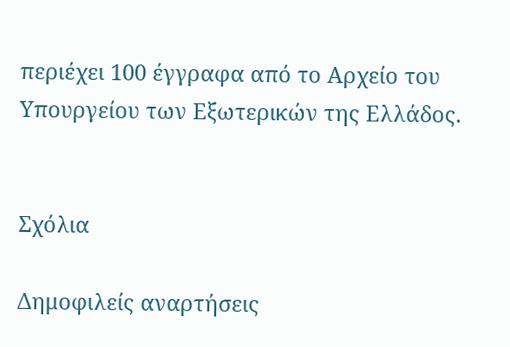περιέχει 100 έγγραφα από το Αρχείο του Υπουργείου των Εξωτερικών της Ελλάδος.


Σχόλια

Δημοφιλείς αναρτήσεις